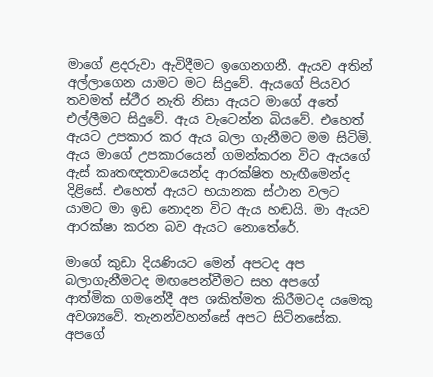මාගේ ළදරුවා ඇවිදීමට ඉගෙනගනී. ඇයව අතින් අල්ලාගෙන යාමට මට සිදුවේ. ඇයගේ පියවර තවමත් ස්ථීර නැති නිසා ඇයට මාගේ අතේ එල්ලීමට සිදුවේ. ඇය වැටෙන්න බියවේ. එහෙත් ඇයට උපකාර කර ඇය බලා ගැනීමට මම සිටිමි. ඇය මාගේ උපකාරයෙන් ගමන්කරන විට ඇයගේ ඇස් කෘතඥතාවයෙන්ද ආරක්ෂිත හැඟීමෙන්ද දිළිසේ. එහෙත් ඇයට භයානක ස්ථාන වලට යාමට මා ඉඩ නොදන විට ඇය හඬයි. මා ඇයව ආරක්ෂා කරන බව ඇයට නොතේරේ.

මාගේ කුඩා දියණියට මෙන් අපටද අප බලාගැනීමටද මඟපෙන්වීමට සහ අපගේ ආත්මික ගමනේදී අප ශකිත්මත කිරීමටද යමෙකු අවශ්‍යවේ. තැනන්වහන්සේ අපට සිටිනසේක. අපගේ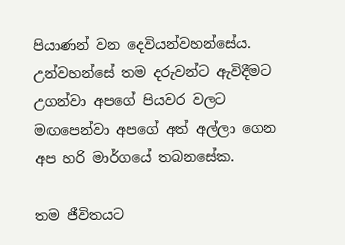පියාණන් වන දෙවියන්වහන්සේය. උන්වහන්සේ තම දරුවන්ට ඇවිදීමට උගන්වා අපගේ පියවර වලට මඟපෙන්වා අපගේ අත් අල්ලා ගෙන අප හරි මාර්ගයේ තබනසේක.

තම ජීවිතයට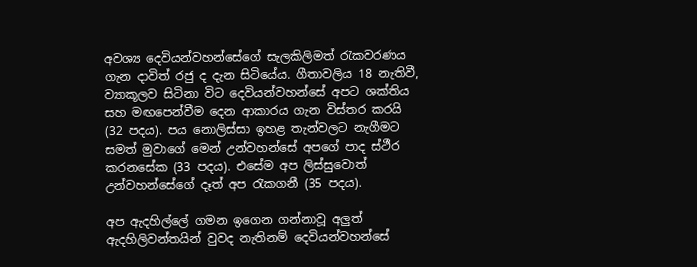අවශ්‍ය දෙවියන්වහන්සේගේ සැලකිලිමත් රැකවරණය ගැන දාවිත් රජු ද දැන සිටියේය. ගීතාවලිය 18 නැතිවී, ව්‍යාකූලව සිටිනා විට දෙවියන්වහන්සේ අපට ශක්තිය සහ මඟපෙන්වීම දෙන ආකාරය ගැන විස්තර කරයි (32 පදය). පය නොලිස්සා ඉහළ තැන්වලට නැගීමට සමත් මුවාගේ මෙන් උන්වහන්සේ අපගේ පාද ස්ථීර කරනසේක (33 පදය). එසේම අප ලිස්සුවොත් උන්වහන්සේගේ දෑත් අප රැකගනී (35 පදය).

අප ඇදහිල්ලේ ගමන ඉගෙන ගන්නාවූ අලුත් ඇදහිලිවන්තයින් වුවද නැතිනම් දෙවියන්වහන්සේ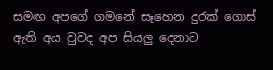සමඟ අපගේ ගමනේ සෑහෙන දුරක් ගොස් ඇති අය වුවද අප සියලු දෙනාට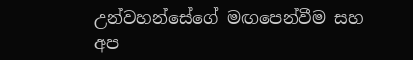උන්වහන්සේගේ මඟපෙන්වීම සහ අප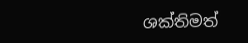ශක්තිමත්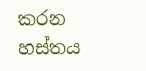කරන හස්තය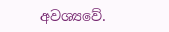අවශ්‍යවේ.